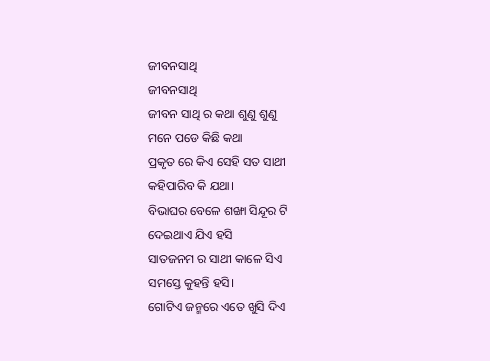ଜୀବନସାଥି
ଜୀବନସାଥି
ଜୀବନ ସାଥି ର କଥା ଶୁଣୁ ଶୁଣୁ
ମନେ ପଡେ କିଛି କଥା
ପ୍ରକୃତ ରେ କିଏ ସେହି ସତ ସାଥୀ
କହିପାରିବ କି ଯଥା।
ବିଭାଘର ବେଳେ ଶଙ୍ଖା ସିନ୍ଦୂର ଟି
ଦେଇଥାଏ ଯିଏ ହସି
ସାତଜନମ ର ସାଥୀ କାଳେ ସିଏ
ସମସ୍ତେ କୁହନ୍ତି ହସି।
ଗୋଟିଏ ଜନ୍ମରେ ଏତେ ଖୁସି ଦିଏ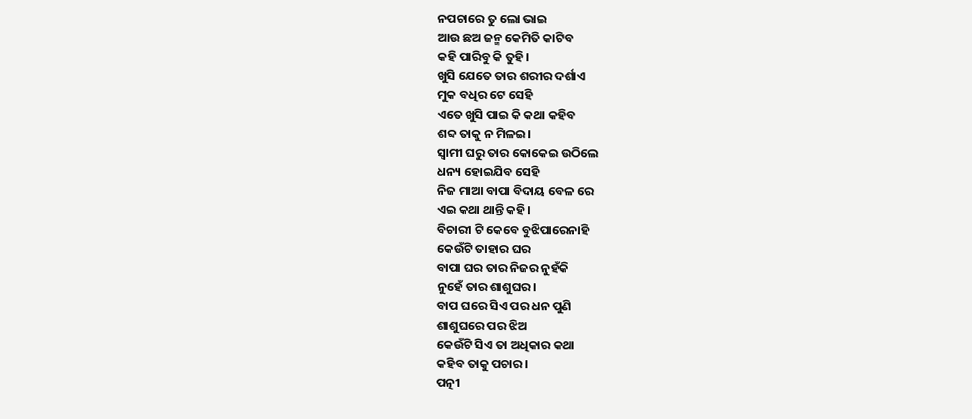ନପଚାରେ ତୁ ଲୋ ଭାଇ
ଆଉ ଛଅ ଜନ୍ମ କେମିତି କାଟିବ
କହି ପାରିବୁ କି ତୁହି।
ଖୁସି ଯେତେ ତାର ଶରୀର ଦର୍ଶାଏ
ମୁକ ବଧିର ଟେ ସେହି
ଏତେ ଖୁସି ପାଇ କି କଥା କହିବ
ଶବ୍ଦ ତାକୁ ନ ମିଳଇ।
ସ୍ବାମୀ ଘରୁ ତାର କୋକେଇ ଉଠିଲେ
ଧନ୍ୟ ହୋଇଯିବ ସେହି
ନିଜ ମାଆ ବାପା ବିଦାୟ ବେଳ ରେ
ଏଇ କଥା ଥାନ୍ତି କହି।
ବିଚାରୀ ଟି କେବେ ବୁଝିପାରେନାହି
କେଉଁଟି ତାହାର ଘର
ବାପା ଘର ତାର ନିଜର ନୁହଁକି
ନୁହେଁ ତାର ଶାଶୁଘର।
ବାପ ଘରେ ସିଏ ପର ଧନ ପୁଣି
ଶାଶୁଘରେ ପର ଝିଅ
କେଉଁଟି ସିଏ ତା ଅଧିକାର କଥା
କହିବ ତାକୁ ପଚାର।
ପତ୍ନୀ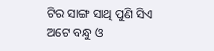ଟିର ସାଙ୍ଗ ସାଥି ପୁଣି ସିଏ
ଅଟେ ବନ୍ଧୁ ଓ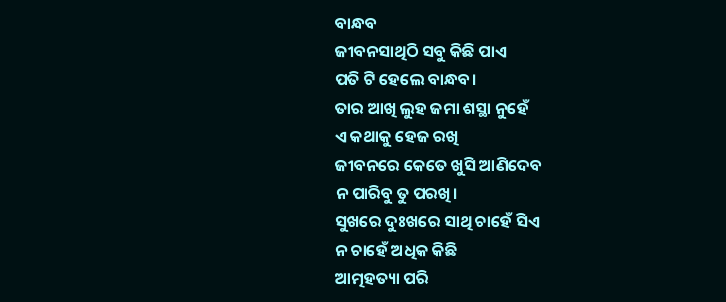ବାନ୍ଧବ
ଜୀବନସାଥିଠି ସବୁ କିଛି ପାଏ
ପତି ଟି ହେଲେ ବାନ୍ଧବ।
ତାର ଆଖି ଲୁହ ଜମା ଶସ୍ଥା ନୁହେଁ
ଏ କଥାକୁ ହେଜ ରଖି
ଜୀବନରେ କେତେ ଖୁସି ଆଣିଦେବ
ନ ପାରିବୁ ତୁ ପରଖି।
ସୁଖରେ ଦୁଃଖରେ ସାଥି ଚାହେଁ ସିଏ
ନ ଚାହେଁ ଅଧିକ କିଛି
ଆତ୍ମହତ୍ୟା ପରି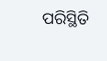ପରିସ୍ଥିତି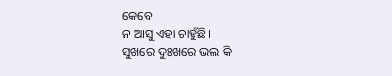କେବେ
ନ ଆସୁ ଏହା ଚାହୁଁଛି।
ସୁଖରେ ଦୁଃଖରେ ଭଲ କି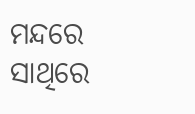ମନ୍ଦରେ
ସାଥିରେ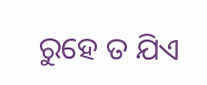ରୁହେ ତ ଯିଏ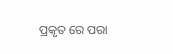ପ୍ରକୃତ ରେ ପରା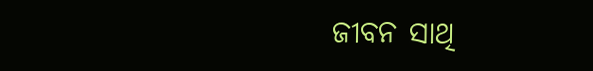ଜୀବନ ସାଥି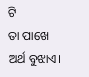ଟି
ତା ପାଖେ ଅର୍ଥ ବୁଝାଏ।